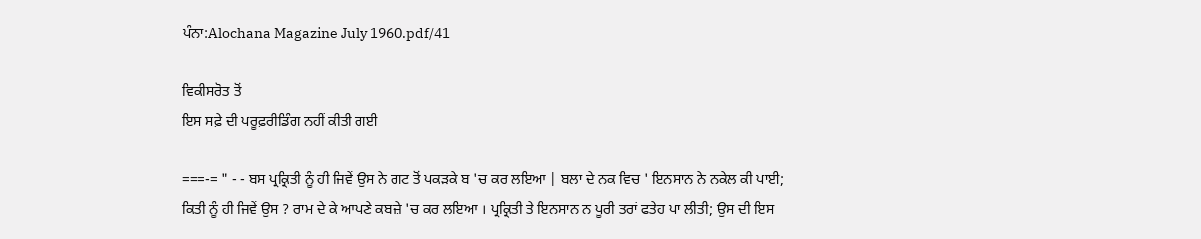ਪੰਨਾ:Alochana Magazine July 1960.pdf/41

ਵਿਕੀਸਰੋਤ ਤੋਂ
ਇਸ ਸਫ਼ੇ ਦੀ ਪਰੂਫ਼ਰੀਡਿੰਗ ਨਹੀਂ ਕੀਤੀ ਗਈ

===-= " - - ਬਸ ਪ੍ਰਕ੍ਰਿਤੀ ਨੂੰ ਹੀ ਜਿਵੇਂ ਉਸ ਨੇ ਗਟ ਤੋਂ ਪਕੜਕੇ ਬ 'ਚ ਕਰ ਲਇਆ | ਬਲਾ ਦੇ ਨਕ ਵਿਚ ' ਇਨਸਾਨ ਨੇ ਨਕੇਲ ਕੀ ਪਾਈ; ਕਿਤੀ ਨੂੰ ਹੀ ਜਿਵੇਂ ਉਸ ? ਰਾਮ ਦੇ ਕੇ ਆਪਣੇ ਕਬਜ਼ੇ 'ਚ ਕਰ ਲਇਆ । ਪ੍ਰਕ੍ਰਿਤੀ ਤੇ ਇਨਸਾਨ ਨ ਪੂਰੀ ਤਰਾਂ ਫਤੇਹ ਪਾ ਲੀਤੀ; ਉਸ ਦੀ ਇਸ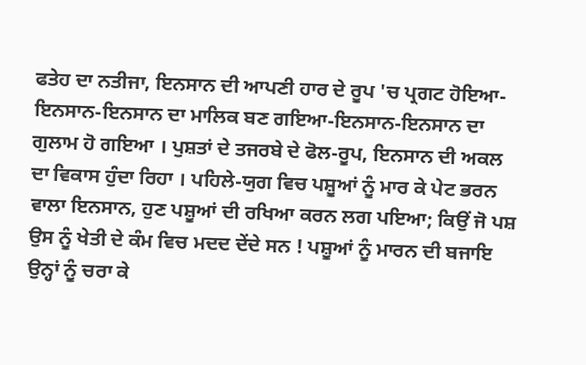ਫਤੇਹ ਦਾ ਨਤੀਜਾ, ਇਨਸਾਨ ਦੀ ਆਪਣੀ ਹਾਰ ਦੇ ਰੂਪ 'ਚ ਪ੍ਰਗਟ ਹੋਇਆ-ਇਨਸਾਨ-ਇਨਸਾਨ ਦਾ ਮਾਲਿਕ ਬਣ ਗਇਆ-ਇਨਸਾਨ-ਇਨਸਾਨ ਦਾ ਗੁਲਾਮ ਹੋ ਗਇਆ । ਪੁਸ਼ਤਾਂ ਦੇ ਤਜਰਬੇ ਦੇ ਫੋਲ-ਰੂਪ, ਇਨਸਾਨ ਦੀ ਅਕਲ ਦਾ ਵਿਕਾਸ ਹੁੰਦਾ ਰਿਹਾ । ਪਹਿਲੇ-ਯੁਗ ਵਿਚ ਪਸ਼ੂਆਂ ਨੂੰ ਮਾਰ ਕੇ ਪੇਟ ਭਰਨ ਵਾਲਾ ਇਨਸਾਨ, ਹੁਣ ਪਸ਼ੂਆਂ ਦੀ ਰਖਿਆ ਕਰਨ ਲਗ ਪਇਆ; ਕਿਉਂ ਜੋ ਪਸ਼ ਉਸ ਨੂੰ ਖੇਤੀ ਦੇ ਕੰਮ ਵਿਚ ਮਦਦ ਦੇਂਦੇ ਸਨ ! ਪਸ਼ੂਆਂ ਨੂੰ ਮਾਰਨ ਦੀ ਬਜਾਇ ਉਨ੍ਹਾਂ ਨੂੰ ਚਰਾ ਕੇ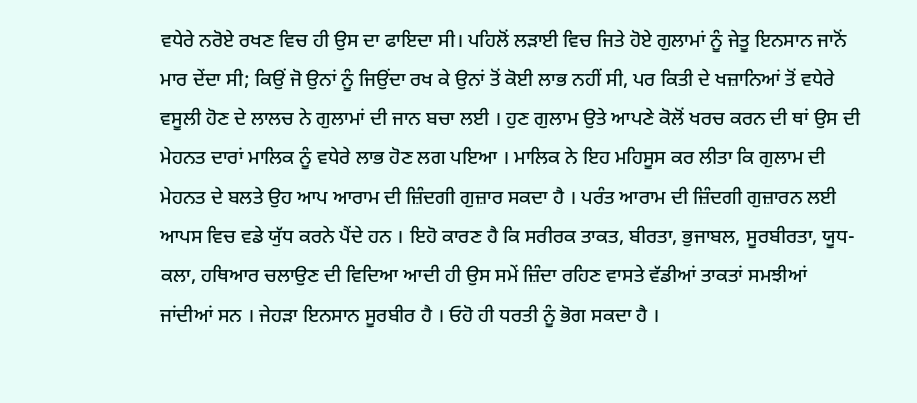ਵਧੇਰੇ ਨਰੋਏ ਰਖਣ ਵਿਚ ਹੀ ਉਸ ਦਾ ਫਾਇਦਾ ਸੀ। ਪਹਿਲੋਂ ਲੜਾਈ ਵਿਚ ਜਿਤੇ ਹੋਏ ਗੁਲਾਮਾਂ ਨੂੰ ਜੇਤੂ ਇਨਸਾਨ ਜਾਨੋਂ ਮਾਰ ਦੇਂਦਾ ਸੀ; ਕਿਉਂ ਜੋ ਉਨਾਂ ਨੂੰ ਜਿਉਂਦਾ ਰਖ ਕੇ ਉਨਾਂ ਤੋਂ ਕੋਈ ਲਾਭ ਨਹੀਂ ਸੀ, ਪਰ ਕਿਤੀ ਦੇ ਖਜ਼ਾਨਿਆਂ ਤੋਂ ਵਧੇਰੇ ਵਸੂਲੀ ਹੋਣ ਦੇ ਲਾਲਚ ਨੇ ਗੁਲਾਮਾਂ ਦੀ ਜਾਨ ਬਚਾ ਲਈ । ਹੁਣ ਗੁਲਾਮ ਉਤੇ ਆਪਣੇ ਕੋਲੋਂ ਖਰਚ ਕਰਨ ਦੀ ਥਾਂ ਉਸ ਦੀ ਮੇਹਨਤ ਦਾਰਾਂ ਮਾਲਿਕ ਨੂੰ ਵਧੇਰੇ ਲਾਭ ਹੋਣ ਲਗ ਪਇਆ । ਮਾਲਿਕ ਨੇ ਇਹ ਮਹਿਸੂਸ ਕਰ ਲੀਤਾ ਕਿ ਗੁਲਾਮ ਦੀ ਮੇਹਨਤ ਦੇ ਬਲਤੇ ਉਹ ਆਪ ਆਰਾਮ ਦੀ ਜ਼ਿੰਦਗੀ ਗੁਜ਼ਾਰ ਸਕਦਾ ਹੈ । ਪਰੰਤ ਆਰਾਮ ਦੀ ਜ਼ਿੰਦਗੀ ਗੁਜ਼ਾਰਨ ਲਈ ਆਪਸ ਵਿਚ ਵਡੇ ਯੁੱਧ ਕਰਨੇ ਪੈਂਦੇ ਹਨ । ਇਹੋ ਕਾਰਣ ਹੈ ਕਿ ਸਰੀਰਕ ਤਾਕਤ, ਬੀਰਤਾ, ਭੁਜਾਬਲ, ਸੂਰਬੀਰਤਾ, ਯੂਧ-ਕਲਾ, ਹਥਿਆਰ ਚਲਾਉਣ ਦੀ ਵਿਦਿਆ ਆਦੀ ਹੀ ਉਸ ਸਮੇਂ ਜ਼ਿੰਦਾ ਰਹਿਣ ਵਾਸਤੇ ਵੱਡੀਆਂ ਤਾਕਤਾਂ ਸਮਝੀਆਂ ਜਾਂਦੀਆਂ ਸਨ । ਜੇਹੜਾ ਇਨਸਾਨ ਸੂਰਬੀਰ ਹੈ । ਓਹੋ ਹੀ ਧਰਤੀ ਨੂੰ ਭੋਗ ਸਕਦਾ ਹੈ ।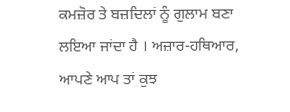ਕਮਜ਼ੋਰ ਤੇ ਬਜ਼ਦਿਲਾਂ ਨੂੰ ਗੁਲਾਮ ਬਣਾ ਲਇਆ ਜਾਂਦਾ ਹੈ । ਅਜ਼ਾਰ-ਹਥਿਆਰ, ਆਪਣੇ ਆਪ ਤਾਂ ਕੁਝ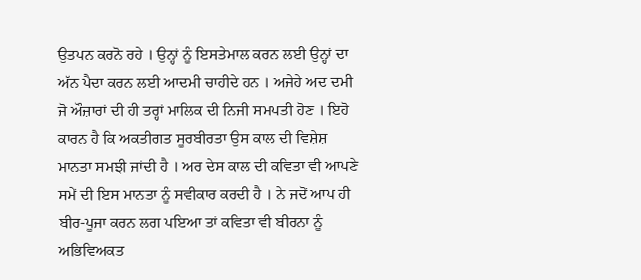ਉਤਪਨ ਕਰਨੋ ਰਹੇ । ਉਨ੍ਹਾਂ ਨੂੰ ਇਸਤੇਮਾਲ ਕਰਨ ਲਈ ਉਨ੍ਹਾਂ ਦਾ ਅੱਨ ਪੈਦਾ ਕਰਨ ਲਈ ਆਦਮੀ ਚਾਹੀਦੇ ਹਨ । ਅਜੇਹੇ ਅਦ ਦਮੀ ਜੋ ਔਜ਼ਾਰਾਂ ਦੀ ਹੀ ਤਰ੍ਹਾਂ ਮਾਲਿਕ ਦੀ ਨਿਜੀ ਸਮਪਤੀ ਹੋਣ । ਇਹੋ ਕਾਰਨ ਹੈ ਕਿ ਅਕਤੀਗਤ ਸੂਰਬੀਰਤਾ ਉਸ ਕਾਲ ਦੀ ਵਿਸ਼ੇਸ਼ ਮਾਨਤਾ ਸਮਝੀ ਜਾਂਦੀ ਹੈ । ਅਰ ਦੇਸ ਕਾਲ ਦੀ ਕਵਿਤਾ ਵੀ ਆਪਣੇ ਸਮੇਂ ਦੀ ਇਸ ਮਾਨਤਾ ਨੂੰ ਸਵੀਕਾਰ ਕਰਦੀ ਹੈ । ਨੇ ਜਦੋਂ ਆਪ ਹੀ ਬੀਰ-ਪੂਜਾ ਕਰਨ ਲਗ ਪਇਆ ਤਾਂ ਕਵਿਤਾ ਵੀ ਬੀਰਨਾ ਨੂੰ ਅਭਿਵਿਅਕਤ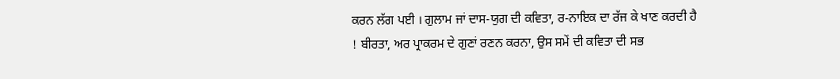ਕਰਨ ਲੱਗ ਪਈ । ਗੁਲਾਮ ਜਾਂ ਦਾਸ-ਯੁਗ ਦੀ ਕਵਿਤਾ, ਰ-ਨਾਇਕ ਦਾ ਰੱਜ ਕੇ ਖਾਣ ਕਰਦੀ ਹੈ ! ਬੀਰਤਾ, ਅਰ ਪ੍ਰਾਕਰਮ ਦੇ ਗੁਣਾਂ ਰਣਨ ਕਰਨਾ, ਉਸ ਸਮੇਂ ਦੀ ਕਵਿਤਾ ਦੀ ਸਭ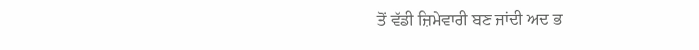ਤੋਂ ਵੱਡੀ ਜ਼ਿਮੇਵਾਰੀ ਬਣ ਜਾਂਦੀ ਅਦ ਭ